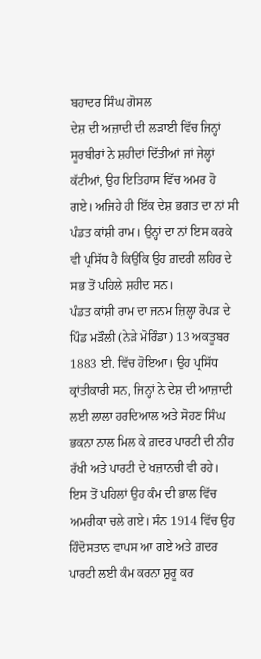ਬਹਾਦਰ ਸਿੰਘ ਗੋਸਲ
ਦੇਸ਼ ਦੀ ਅਜ਼ਾਦੀ ਦੀ ਲੜਾਈ ਵਿੱਚ ਜਿਨ੍ਹਾਂ ਸੂਰਬੀਰਾਂ ਨੇ ਸ਼ਹੀਦਾਂ ਦਿੱਤੀਆਂ ਜਾਂ ਜੇਲ੍ਹਾਂ ਕੱਟੀਆਂ, ਉਹ ਇਤਿਹਾਸ ਵਿੱਚ ਅਮਰ ਹੋ ਗਏ। ਅਜਿਹੇ ਹੀ ਇੱਕ ਦੇਸ਼ ਭਗਤ ਦਾ ਨਾਂ ਸੀ ਪੰਡਤ ਕਾਂਸ਼ੀ ਰਾਮ। ਉਨ੍ਹਾਂ ਦਾ ਨਾਂ ਇਸ ਕਰਕੇ ਵੀ ਪ੍ਰਸਿੱਧ ਹੈ ਕਿਉਂਕਿ ਉਹ ਗ਼ਦਰੀ ਲਹਿਰ ਦੇ ਸਭ ਤੋਂ ਪਹਿਲੇ ਸ਼ਹੀਦ ਸਨ।
ਪੰਡਤ ਕਾਂਸ਼ੀ ਰਾਮ ਦਾ ਜਨਮ ਜ਼ਿਲ੍ਹਾ ਰੋਪੜ ਦੇ ਪਿੰਡ ਮੜੌਲੀ (ਨੇੜੇ ਮੋਰਿੰਡਾ) 13 ਅਕਤੂਬਰ 1883 ਈ. ਵਿੱਚ ਹੋਇਆ। ਉਹ ਪ੍ਰਸਿੱਧ ਕ੍ਰਾਂਤੀਕਾਰੀ ਸਨ, ਜਿਨ੍ਹਾਂ ਨੇ ਦੇਸ਼ ਦੀ ਆਜ਼ਾਦੀ ਲਈ ਲਾਲਾ ਹਰਦਿਆਲ ਅਤੇ ਸੋਹਣ ਸਿੰਘ ਭਕਨਾ ਨਾਲ ਮਿਲ ਕੇ ਗ਼ਦਰ ਪਾਰਟੀ ਦੀ ਨੀਂਹ ਰੱਖੀ ਅਤੇ ਪਾਰਟੀ ਦੇ ਖਜ਼ਾਨਚੀ ਵੀ ਰਹੇ। ਇਸ ਤੋਂ ਪਹਿਲਾਂ ਉਹ ਕੰਮ ਦੀ ਭਾਲ ਵਿੱਚ ਅਮਰੀਕਾ ਚਲੇ ਗਏ। ਸੰਨ 1914 ਵਿੱਚ ਉਹ ਹਿੰਦੋਸਤਾਨ ਵਾਪਸ ਆ ਗਏ ਅਤੇ ਗ਼ਦਰ ਪਾਰਟੀ ਲਈ ਕੰਮ ਕਰਨਾ ਸ਼ੁਰੂ ਕਰ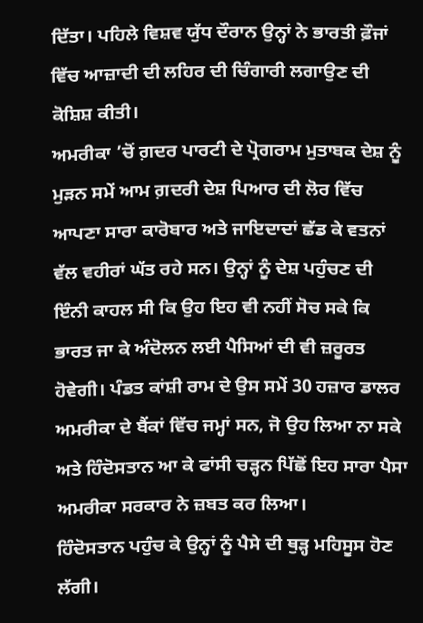ਦਿੱਤਾ। ਪਹਿਲੇ ਵਿਸ਼ਵ ਯੁੱਧ ਦੌਰਾਨ ਉਨ੍ਹਾਂ ਨੇ ਭਾਰਤੀ ਫ਼ੌਜਾਂ ਵਿੱਚ ਆਜ਼ਾਦੀ ਦੀ ਲਹਿਰ ਦੀ ਚਿੰਗਾਰੀ ਲਗਾਉਣ ਦੀ ਕੋਸ਼ਿਸ਼ ਕੀਤੀ।
ਅਮਰੀਕਾ ’ਚੋਂ ਗ਼ਦਰ ਪਾਰਟੀ ਦੇ ਪ੍ਰੋਗਰਾਮ ਮੁਤਾਬਕ ਦੇਸ਼ ਨੂੰ ਮੁੜਨ ਸਮੇਂ ਆਮ ਗ਼ਦਰੀ ਦੇਸ਼ ਪਿਆਰ ਦੀ ਲੋਰ ਵਿੱਚ ਆਪਣਾ ਸਾਰਾ ਕਾਰੋਬਾਰ ਅਤੇ ਜਾਇਦਾਦਾਂ ਛੱਡ ਕੇ ਵਤਨਾਂ ਵੱਲ ਵਹੀਰਾਂ ਘੱਤ ਰਹੇ ਸਨ। ਉਨ੍ਹਾਂ ਨੂੰ ਦੇਸ਼ ਪਹੁੰਚਣ ਦੀ ਇੰਨੀ ਕਾਹਲ ਸੀ ਕਿ ਉਹ ਇਹ ਵੀ ਨਹੀਂ ਸੋਚ ਸਕੇ ਕਿ ਭਾਰਤ ਜਾ ਕੇ ਅੰਦੋਲਨ ਲਈ ਪੈਸਿਆਂ ਦੀ ਵੀ ਜ਼ਰੂਰਤ ਹੋਵੇਗੀ। ਪੰਡਤ ਕਾਂਸ਼ੀ ਰਾਮ ਦੇ ਉਸ ਸਮੇਂ 30 ਹਜ਼ਾਰ ਡਾਲਰ ਅਮਰੀਕਾ ਦੇ ਬੈਂਕਾਂ ਵਿੱਚ ਜਮ੍ਹਾਂ ਸਨ, ਜੋ ਉਹ ਲਿਆ ਨਾ ਸਕੇ ਅਤੇ ਹਿੰਦੋਸਤਾਨ ਆ ਕੇ ਫਾਂਸੀ ਚੜ੍ਹਨ ਪਿੱਛੋਂ ਇਹ ਸਾਰਾ ਪੈਸਾ ਅਮਰੀਕਾ ਸਰਕਾਰ ਨੇ ਜ਼ਬਤ ਕਰ ਲਿਆ।
ਹਿੰਦੋਸਤਾਨ ਪਹੁੰਚ ਕੇ ਉਨ੍ਹਾਂ ਨੂੰ ਪੈਸੇ ਦੀ ਥੁੜ੍ਹ ਮਹਿਸੂਸ ਹੋਣ ਲੱਗੀ।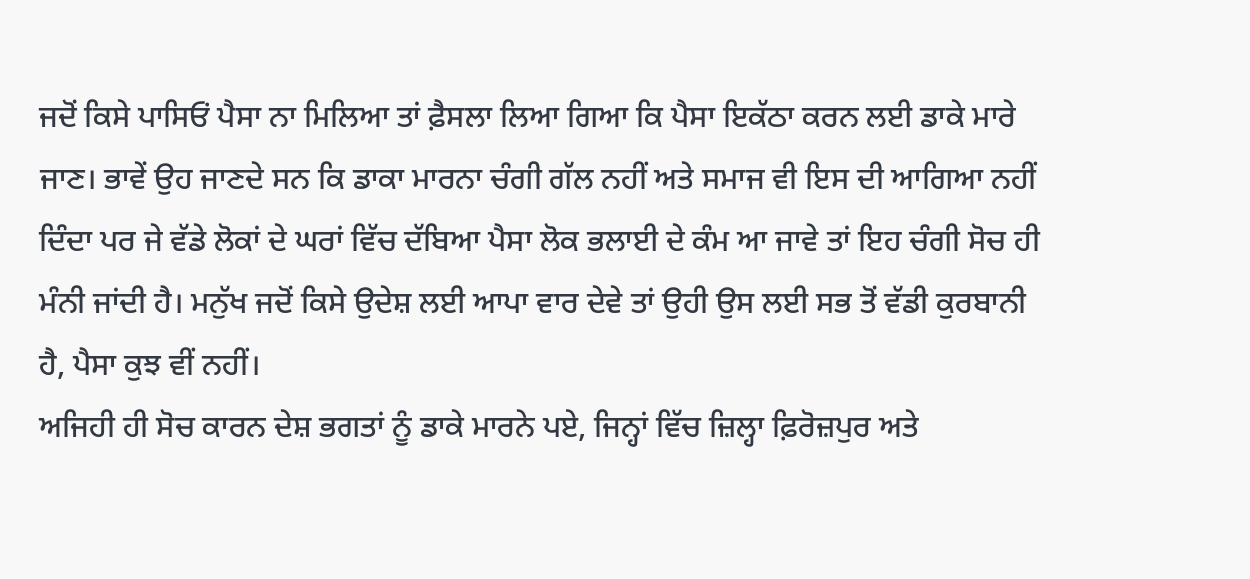ਜਦੋਂ ਕਿਸੇ ਪਾਸਿਓਂ ਪੈਸਾ ਨਾ ਮਿਲਿਆ ਤਾਂ ਫ਼ੈਸਲਾ ਲਿਆ ਗਿਆ ਕਿ ਪੈਸਾ ਇਕੱਠਾ ਕਰਨ ਲਈ ਡਾਕੇ ਮਾਰੇ ਜਾਣ। ਭਾਵੇਂ ਉਹ ਜਾਣਦੇ ਸਨ ਕਿ ਡਾਕਾ ਮਾਰਨਾ ਚੰਗੀ ਗੱਲ ਨਹੀਂ ਅਤੇ ਸਮਾਜ ਵੀ ਇਸ ਦੀ ਆਗਿਆ ਨਹੀਂ ਦਿੰਦਾ ਪਰ ਜੇ ਵੱਡੇ ਲੋਕਾਂ ਦੇ ਘਰਾਂ ਵਿੱਚ ਦੱਬਿਆ ਪੈਸਾ ਲੋਕ ਭਲਾਈ ਦੇ ਕੰਮ ਆ ਜਾਵੇ ਤਾਂ ਇਹ ਚੰਗੀ ਸੋਚ ਹੀ ਮੰਨੀ ਜਾਂਦੀ ਹੈ। ਮਨੁੱਖ ਜਦੋਂ ਕਿਸੇ ਉਦੇਸ਼ ਲਈ ਆਪਾ ਵਾਰ ਦੇਵੇ ਤਾਂ ਉਹੀ ਉਸ ਲਈ ਸਭ ਤੋਂ ਵੱਡੀ ਕੁਰਬਾਨੀ ਹੈ, ਪੈਸਾ ਕੁਝ ਵੀਂ ਨਹੀਂ।
ਅਜਿਹੀ ਹੀ ਸੋਚ ਕਾਰਨ ਦੇਸ਼ ਭਗਤਾਂ ਨੂੰ ਡਾਕੇ ਮਾਰਨੇ ਪਏ, ਜਿਨ੍ਹਾਂ ਵਿੱਚ ਜ਼ਿਲ੍ਹਾ ਫ਼ਿਰੋਜ਼ਪੁਰ ਅਤੇ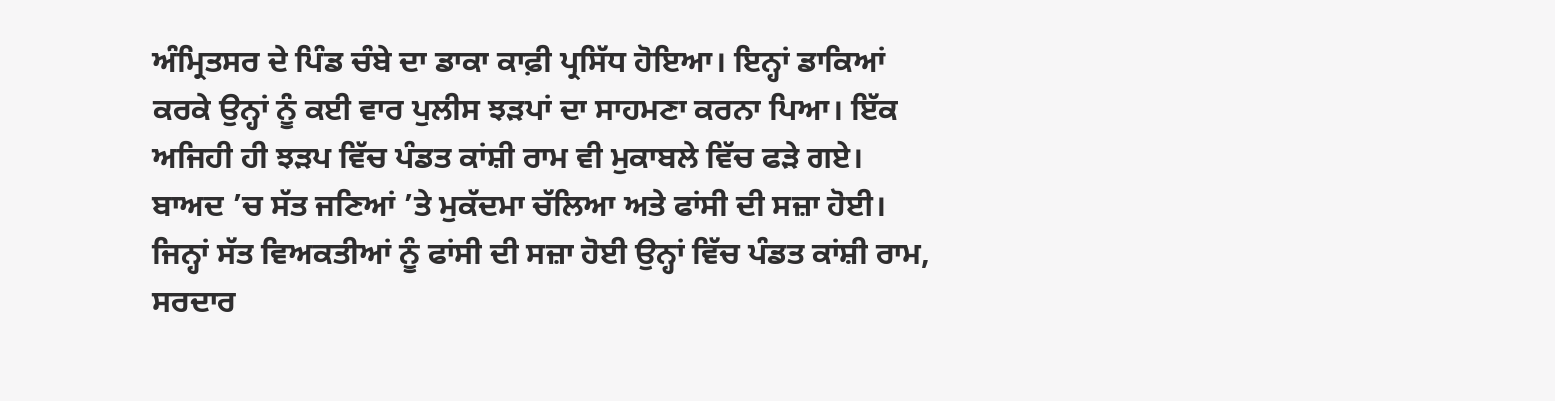ਅੰਮ੍ਰਿਤਸਰ ਦੇ ਪਿੰਡ ਚੰਬੇ ਦਾ ਡਾਕਾ ਕਾਫ਼ੀ ਪ੍ਰਸਿੱਧ ਹੋਇਆ। ਇਨ੍ਹਾਂ ਡਾਕਿਆਂ ਕਰਕੇ ਉਨ੍ਹਾਂ ਨੂੰ ਕਈ ਵਾਰ ਪੁਲੀਸ ਝੜਪਾਂ ਦਾ ਸਾਹਮਣਾ ਕਰਨਾ ਪਿਆ। ਇੱਕ ਅਜਿਹੀ ਹੀ ਝੜਪ ਵਿੱਚ ਪੰਡਤ ਕਾਂਸ਼ੀ ਰਾਮ ਵੀ ਮੁਕਾਬਲੇ ਵਿੱਚ ਫੜੇ ਗਏ। ਬਾਅਦ ’ਚ ਸੱਤ ਜਣਿਆਂ ’ਤੇ ਮੁਕੱਦਮਾ ਚੱਲਿਆ ਅਤੇ ਫਾਂਸੀ ਦੀ ਸਜ਼ਾ ਹੋਈ। ਜਿਨ੍ਹਾਂ ਸੱਤ ਵਿਅਕਤੀਆਂ ਨੂੰ ਫਾਂਸੀ ਦੀ ਸਜ਼ਾ ਹੋਈ ਉਨ੍ਹਾਂ ਵਿੱਚ ਪੰਡਤ ਕਾਂਸ਼ੀ ਰਾਮ, ਸਰਦਾਰ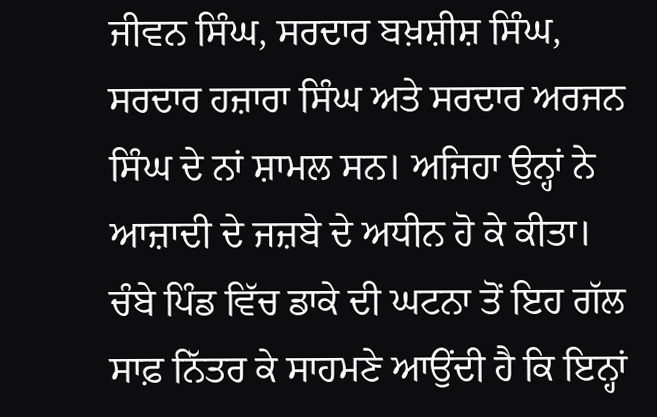ਜੀਵਨ ਸਿੰਘ, ਸਰਦਾਰ ਬਖ਼ਸ਼ੀਸ਼ ਸਿੰਘ, ਸਰਦਾਰ ਹਜ਼ਾਰਾ ਸਿੰਘ ਅਤੇ ਸਰਦਾਰ ਅਰਜਨ ਸਿੰਘ ਦੇ ਨਾਂ ਸ਼ਾਮਲ ਸਨ। ਅਜਿਹਾ ਉਨ੍ਹਾਂ ਨੇ ਆਜ਼ਾਦੀ ਦੇ ਜਜ਼ਬੇ ਦੇ ਅਧੀਨ ਹੋ ਕੇ ਕੀਤਾ।
ਚੰਬੇ ਪਿੰਡ ਵਿੱਚ ਡਾਕੇ ਦੀ ਘਟਨਾ ਤੋਂ ਇਹ ਗੱਲ ਸਾਫ਼ ਨਿੱਤਰ ਕੇ ਸਾਹਮਣੇ ਆਉਂਦੀ ਹੈ ਕਿ ਇਨ੍ਹਾਂ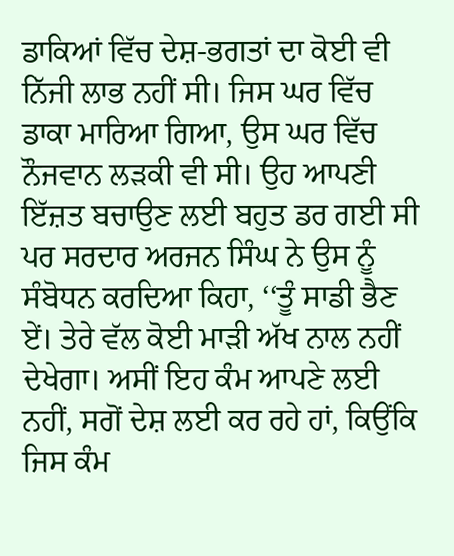ਡਾਕਿਆਂ ਵਿੱਚ ਦੇਸ਼-ਭਗਤਾਂ ਦਾ ਕੋਈ ਵੀ ਨਿੱਜੀ ਲਾਭ ਨਹੀਂ ਸੀ। ਜਿਸ ਘਰ ਵਿੱਚ ਡਾਕਾ ਮਾਰਿਆ ਗਿਆ, ਉਸ ਘਰ ਵਿੱਚ ਨੌਜਵਾਨ ਲੜਕੀ ਵੀ ਸੀ। ਉਹ ਆਪਣੀ ਇੱਜ਼ਤ ਬਚਾਉਣ ਲਈ ਬਹੁਤ ਡਰ ਗਈ ਸੀ ਪਰ ਸਰਦਾਰ ਅਰਜਨ ਸਿੰਘ ਨੇ ਉਸ ਨੂੰ ਸੰਬੋਧਨ ਕਰਦਿਆ ਕਿਹਾ, ‘‘ਤੂੰ ਸਾਡੀ ਭੈਣ ਏਂ। ਤੇਰੇ ਵੱਲ ਕੋਈ ਮਾੜੀ ਅੱਖ ਨਾਲ ਨਹੀਂ ਦੇਖੇਗਾ। ਅਸੀਂ ਇਹ ਕੰਮ ਆਪਣੇ ਲਈ ਨਹੀਂ, ਸਗੋਂ ਦੇਸ਼ ਲਈ ਕਰ ਰਹੇ ਹਾਂ, ਕਿਉਂਕਿ ਜਿਸ ਕੰਮ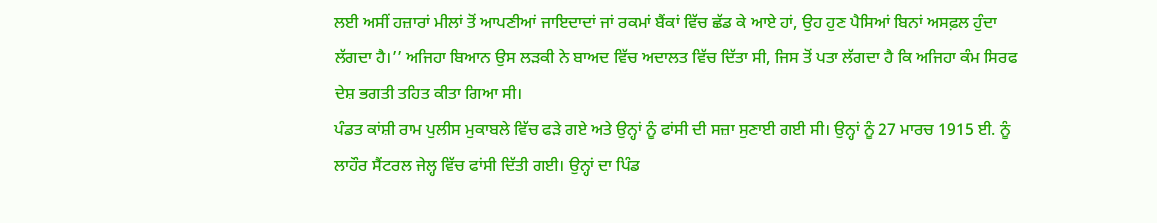ਲਈ ਅਸੀਂ ਹਜ਼ਾਰਾਂ ਮੀਲਾਂ ਤੋਂ ਆਪਣੀਆਂ ਜਾਇਦਾਦਾਂ ਜਾਂ ਰਕਮਾਂ ਬੈਂਕਾਂ ਵਿੱਚ ਛੱਡ ਕੇ ਆਏ ਹਾਂ, ਉਹ ਹੁਣ ਪੈਸਿਆਂ ਬਿਨਾਂ ਅਸਫ਼ਲ ਹੁੰਦਾ ਲੱਗਦਾ ਹੈ।’’ ਅਜਿਹਾ ਬਿਆਨ ਉਸ ਲੜਕੀ ਨੇ ਬਾਅਦ ਵਿੱਚ ਅਦਾਲਤ ਵਿੱਚ ਦਿੱਤਾ ਸੀ, ਜਿਸ ਤੋਂ ਪਤਾ ਲੱਗਦਾ ਹੈ ਕਿ ਅਜਿਹਾ ਕੰਮ ਸਿਰਫ ਦੇਸ਼ ਭਗਤੀ ਤਹਿਤ ਕੀਤਾ ਗਿਆ ਸੀ।
ਪੰਡਤ ਕਾਂਸ਼ੀ ਰਾਮ ਪੁਲੀਸ ਮੁਕਾਬਲੇ ਵਿੱਚ ਫੜੇ ਗਏ ਅਤੇ ਉਨ੍ਹਾਂ ਨੂੰ ਫਾਂਸੀ ਦੀ ਸਜ਼ਾ ਸੁਣਾਈ ਗਈ ਸੀ। ਉਨ੍ਹਾਂ ਨੂੰ 27 ਮਾਰਚ 1915 ਈ. ਨੂੰ ਲਾਹੌਰ ਸੈਂਟਰਲ ਜੇਲ੍ਹ ਵਿੱਚ ਫਾਂਸੀ ਦਿੱਤੀ ਗਈ। ਉਨ੍ਹਾਂ ਦਾ ਪਿੰਡ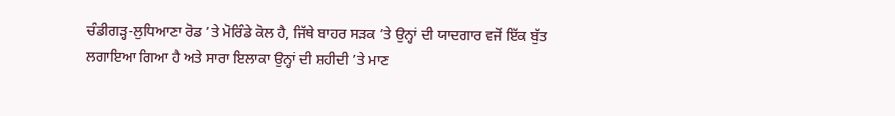ਚੰਡੀਗੜ੍ਹ-ਲੁਧਿਆਣਾ ਰੋਡ ’ਤੇ ਮੋਰਿੰਡੇ ਕੋਲ ਹੈ, ਜਿੱਥੇ ਬਾਹਰ ਸੜਕ ’ਤੇ ਉਨ੍ਹਾਂ ਦੀ ਯਾਦਗਾਰ ਵਜੋਂ ਇੱਕ ਬੁੱਤ ਲਗਾਇਆ ਗਿਆ ਹੈ ਅਤੇ ਸਾਰਾ ਇਲਾਕਾ ਉਨ੍ਹਾਂ ਦੀ ਸ਼ਹੀਦੀ ’ਤੇ ਮਾਣ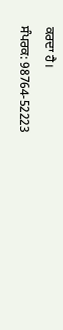ਕਰਦਾ ਹੈ।
ਸੰਪਰਕ: 98764-52223